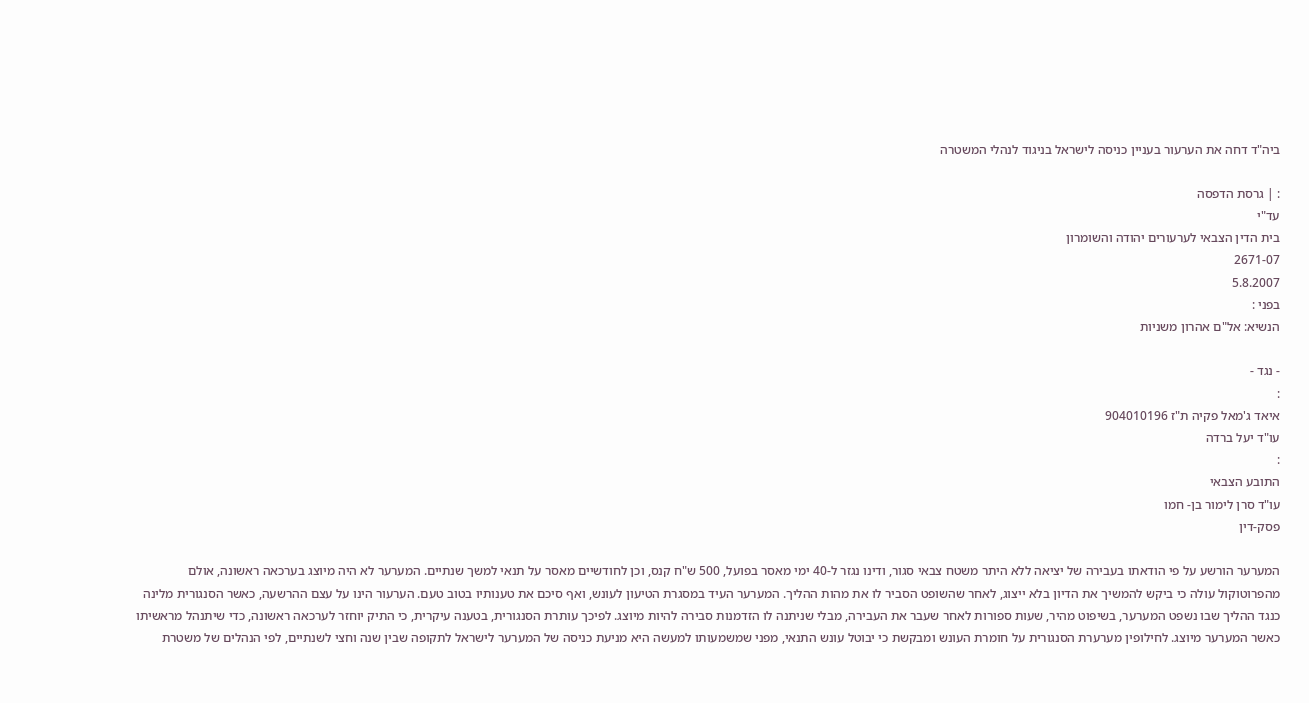ביה"ד דחה את הערעור בעניין כניסה לישראל בניגוד לנהלי המשטרה

: | גרסת הדפסה
עד"י
בית הדין הצבאי לערעורים יהודה והשומרון
2671-07
5.8.2007
בפני :
הנשיא: אל"ם אהרון משניות

- נגד -
:
איאד ג'מאל פקיה ת"ז 904010196
עו"ד יעל ברדה
:
התובע הצבאי
עו"ד סרן לימור בן- חמו
פסק-דין

המערער הורשע על פי הודאתו בעבירה של יציאה ללא היתר משטח צבאי סגור, ודינו נגזר ל-40 ימי מאסר בפועל, 500 ש"ח קנס, וכן לחודשיים מאסר על תנאי למשך שנתיים. המערער לא היה מיוצג בערכאה ראשונה, אולם מהפרוטוקול עולה כי ביקש להמשיך את הדיון בלא ייצוג, לאחר שהשופט הסביר לו את מהות ההליך. המערער העיד במסגרת הטיעון לעונש, ואף סיכם את טענותיו בטוב טעם. הערעור הינו על עצם ההרשעה, כאשר הסנגורית מלינה כנגד ההליך שבו נשפט המערער, בשיפוט מהיר, שעות ספורות לאחר שעבר את העבירה, מבלי שניתנה לו הזדמנות סבירה להיות מיוצג. לפיכך עותרת הסנגורית, בטענה עיקרית, כי התיק יוחזר לערכאה ראשונה, כדי שיתנהל מראשיתו כאשר המערער מיוצג. לחילופין מערערת הסנגורית על חומרת העונש ומבקשת כי יבוטל עונש התנאי, מפני שמשמעותו למעשה היא מניעת כניסה של המערער לישראל לתקופה שבין שנה וחצי לשנתיים, לפי הנהלים של משטרת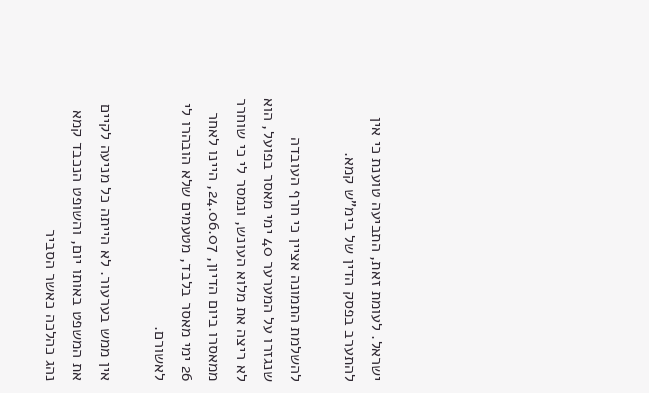ישראל. לעומת זאת, התביעה טוענת כי אין להתערב בפסק הדין של בימ"ש קמא.

להשלמת התמונה אציין כי חרף העובדה שנגזרו על המערער 40 ימי מאסר בפועל, הוא לא ריצה את מלוא העונש, ונמסר לי כי שוחרר ממאסרו ביום הדיון, 24.06.07, היינו לאחר 26 ימי מאסר בלבד, מטעמים שלא הובהרו לי לאשורם.

אין ממש בערעור. לא הייתה כל מניעה לקיים את המשפט באותו יום, והשופט הנכבד קמא נהג כהלכה כאשר הסביר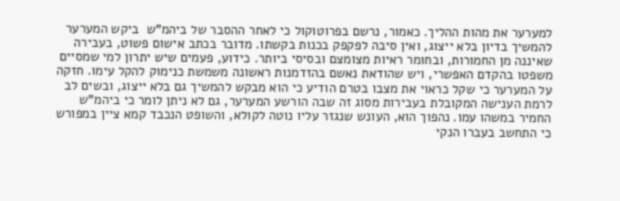למערער את מהות ההליך. כאמור, נרשם בפרוטוקול כי לאחר ההסבר של ביהמ"ש  ביקש המערער להמשיך בדיון בלא ייצוג, ואין סיבה לפקפק בכנות בקשתו. מדובר בכתב אישום פשוט, בעבירה שאיננה מן החמורות, ובחומר ראיות מצומצם ובסיסי ביותר. כידוע, פעמים שיש יתרון למי שמסיים משפטו בהקדם האפשרי, ויש שהודאת נאשם בהזדמנות ראשונה משמשת כנימוק להקל עימו. חזקה על המערער כי שקל כראוי את מצבו בטרם הודיע כי הוא מבקש להמשיך גם בלא ייצוג, ובשים לב לרמת הענישה המקובלת בעבירות מסוג זה שבה הורשע המערער, גם לא ניתן לומר כי ביהמ"ש החמיר במשהו עמו. נהפוך הוא, העונש שנגזר עליו נוטה לקולא, והשופט הנכבד קמא ציין במפורש כי התחשב בעברו הנקי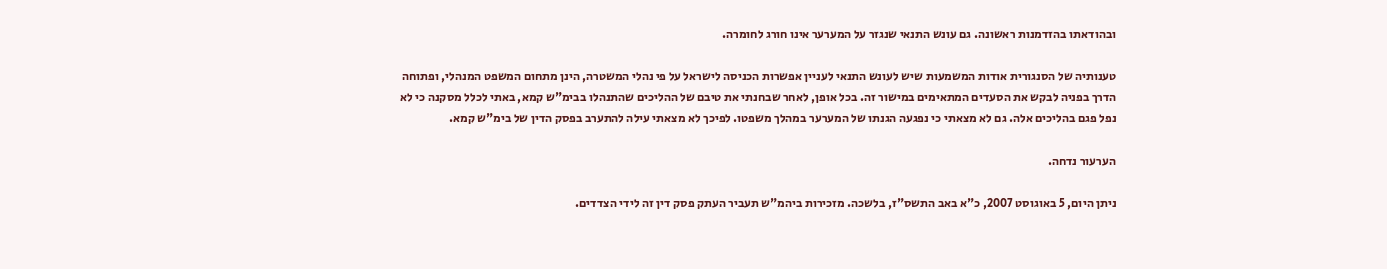ובהודאתו בהזדמנות ראשונה. גם עונש התנאי שנגזר על המערער אינו חורג לחומרה.

טענותיה של הסנגורית אודות המשמעות שיש לעונש התנאי לעניין אפשרות הכניסה לישראל על פי נהלי המשטרה, הינן מתחום המשפט המנהלי, ופתוחה הדרך בפניה לבקש את הסעדים המתאימים במישור זה. בכל אופן, לאחר שבחנתי את טיבם של ההליכים שהתנהלו בבימ"ש קמא, באתי לכלל מסקנה כי לא נפל פגם בהליכים אלה. גם לא מצאתי כי נפגעה הגנתו של המערער במהלך משפטו. לפיכך לא מצאתי עילה להתערב בפסק הדין של בימ"ש קמא.

הערעור נדחה.

ניתן היום, 5 באוגוסט 2007, כ"א באב התשס"ז, בלשכה. מזכירות ביהמ"ש תעביר העתק פסק דין זה לידי הצדדים.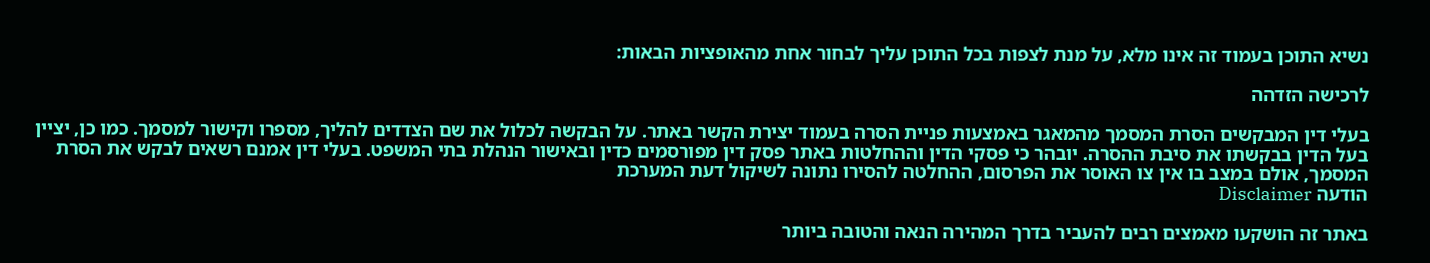נשיא התוכן בעמוד זה אינו מלא, על מנת לצפות בכל התוכן עליך לבחור אחת מהאופציות הבאות:

לרכישה הזדהה

בעלי דין המבקשים הסרת המסמך מהמאגר באמצעות פניית הסרה בעמוד יצירת הקשר באתר. על הבקשה לכלול את שם הצדדים להליך, מספרו וקישור למסמך. כמו כן, יציין בעל הדין בבקשתו את סיבת ההסרה. יובהר כי פסקי הדין וההחלטות באתר פסק דין מפורסמים כדין ובאישור הנהלת בתי המשפט. בעלי דין אמנם רשאים לבקש את הסרת המסמך, אולם במצב בו אין צו האוסר את הפרסום, ההחלטה להסירו נתונה לשיקול דעת המערכת
הודעה Disclaimer

באתר זה הושקעו מאמצים רבים להעביר בדרך המהירה הנאה והטובה ביותר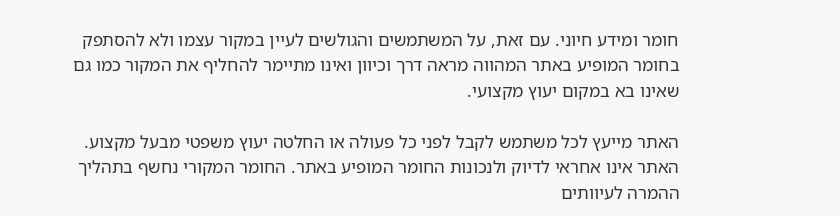חומר ומידע חיוני. עם זאת, על המשתמשים והגולשים לעיין במקור עצמו ולא להסתפק בחומר המופיע באתר המהווה מראה דרך וכיוון ואינו מתיימר להחליף את המקור כמו גם שאינו בא במקום יעוץ מקצועי.

האתר מייעץ לכל משתמש לקבל לפני כל פעולה או החלטה יעוץ משפטי מבעל מקצוע. האתר אינו אחראי לדיוק ולנכונות החומר המופיע באתר. החומר המקורי נחשף בתהליך ההמרה לעיוותים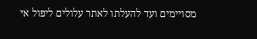מסויימים ועד להעלתו לאתר עלולים ליפול אי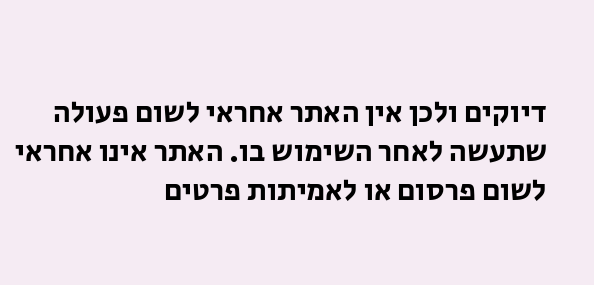דיוקים ולכן אין האתר אחראי לשום פעולה שתעשה לאחר השימוש בו. האתר אינו אחראי לשום פרסום או לאמיתות פרטים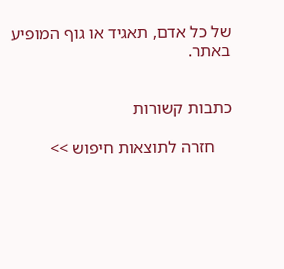של כל אדם, תאגיד או גוף המופיע באתר.


כתבות קשורות

    חזרה לתוצאות חיפוש >>